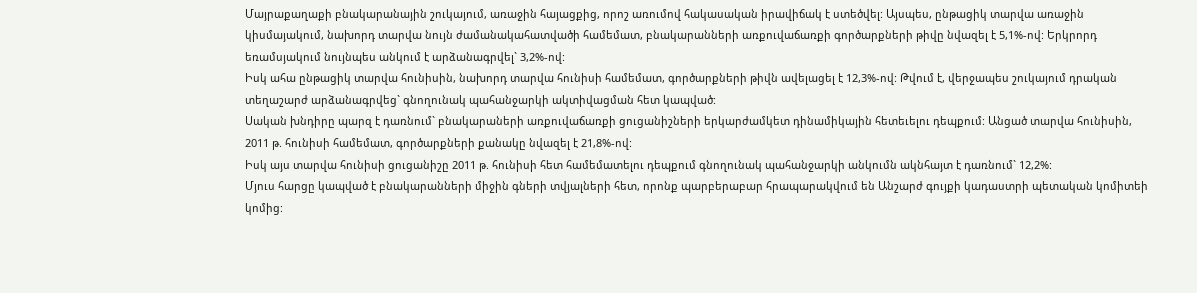Մայրաքաղաքի բնակարանային շուկայում, առաջին հայացքից, որոշ առումով հակասական իրավիճակ է ստեծվել: Այսպես, ընթացիկ տարվա առաջին կիսմայակում, նախորդ տարվա նույն ժամանակահատվածի համեմատ, բնակարանների առքուվաճառքի գործարքների թիվը նվազել է 5,1%-ով: Երկրորդ եռամսյակում նույնպես անկում է արձանագրվել` 3,2%-ով:
Իսկ ահա ընթացիկ տարվա հունիսին, նախորդ տարվա հունիսի համեմատ, գործարքների թիվն ավելացել է 12,3%-ով: Թվում է, վերջապես շուկայում դրական տեղաշարժ արձանագրվեց` գնողունակ պահանջարկի ակտիվացման հետ կապված:
Սական խնդիրը պարզ է դառնում` բնակարաների առքուվաճառքի ցուցանիշների երկարժամկետ դինամիկային հետեւելու դեպքում: Անցած տարվա հունիսին, 2011 թ. հունիսի համեմատ, գործարքների քանակը նվազել է 21,8%-ով:
Իսկ այս տարվա հունիսի ցուցանիշը 2011 թ. հունիսի հետ համեմատելու դեպքում գնողունակ պահանջարկի անկումն ակնհայտ է դառնում` 12,2%:
Մյուս հարցը կապված է բնակարանների միջին գների տվյալների հետ, որոնք պարբերաբար հրապարակվում են Անշարժ գույքի կադաստրի պետական կոմիտեի կոմից: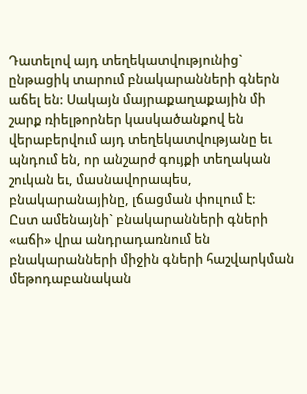Դատելով այդ տեղեկատվությունից` ընթացիկ տարում բնակարանների գներն աճել են: Սակայն մայրաքաղաքային մի շարք ռիելթորներ կասկածանքով են վերաբերվում այդ տեղեկատվությանը եւ պնդում են, որ անշարժ գույքի տեղական շուկան եւ, մասնավորապես, բնակարանայինը, լճացման փուլում է:
Ըստ ամենայնի` բնակարանների գների «աճի» վրա անդրադառնում են բնակարանների միջին գների հաշվարկման մեթոդաբանական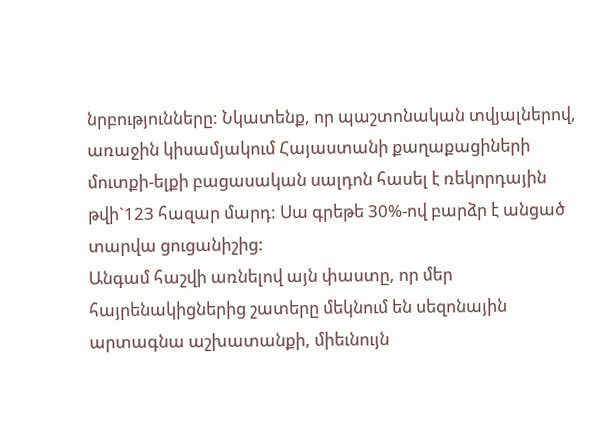նրբությունները: Նկատենք, որ պաշտոնական տվյալներով, առաջին կիսամյակում Հայաստանի քաղաքացիների մուտքի-ելքի բացասական սալդոն հասել է ռեկորդային թվի`123 հազար մարդ: Սա գրեթե 30%-ով բարձր է անցած տարվա ցուցանիշից:
Անգամ հաշվի առնելով այն փաստը, որ մեր հայրենակիցներից շատերը մեկնում են սեզոնային արտագնա աշխատանքի, միեւնույն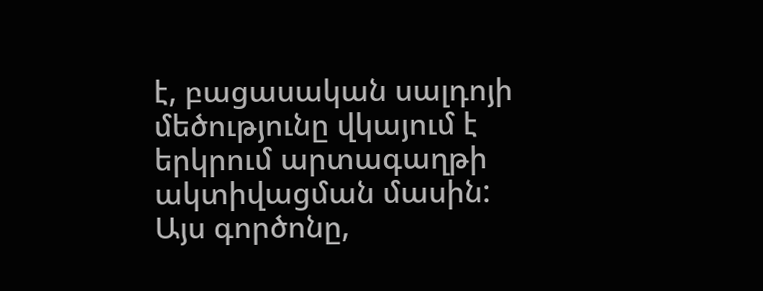է, բացասական սալդոյի մեծությունը վկայում է երկրում արտագաղթի ակտիվացման մասին: Այս գործոնը,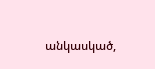անկասկած,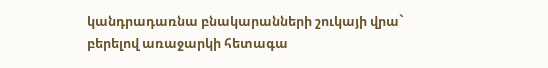կանդրադառնա բնակարանների շուկայի վրա` բերելով առաջարկի հետագա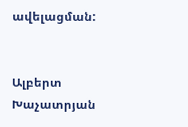ավելացման:


Ալբերտ Խաչատրյան